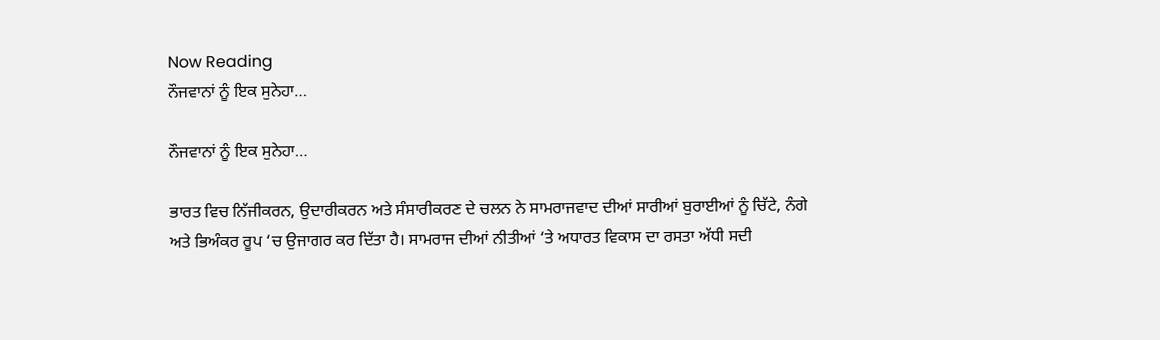Now Reading
ਨੌਜਵਾਨਾਂ ਨੂੰ ਇਕ ਸੁਨੇਹਾ…

ਨੌਜਵਾਨਾਂ ਨੂੰ ਇਕ ਸੁਨੇਹਾ…

ਭਾਰਤ ਵਿਚ ਨਿੱਜੀਕਰਨ, ਉਦਾਰੀਕਰਨ ਅਤੇ ਸੰਸਾਰੀਕਰਣ ਦੇ ਚਲਨ ਨੇ ਸਾਮਰਾਜਵਾਦ ਦੀਆਂ ਸਾਰੀਆਂ ਬੁਰਾਈਆਂ ਨੂੰ ਚਿੱਟੇ, ਨੰਗੇ ਅਤੇ ਭਿਅੰਕਰ ਰੂਪ ‘ਚ ਉਜਾਗਰ ਕਰ ਦਿੱਤਾ ਹੈ। ਸਾਮਰਾਜ ਦੀਆਂ ਨੀਤੀਆਂ ‘ਤੇ ਅਧਾਰਤ ਵਿਕਾਸ ਦਾ ਰਸਤਾ ਅੱਧੀ ਸਦੀ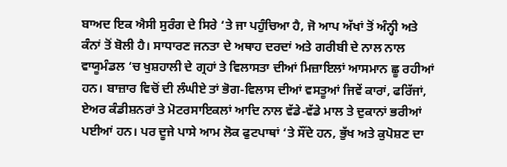ਬਾਅਦ ਇਕ ਐਸੀ ਸੁਰੰਗ ਦੇ ਸਿਰੇ ‘ਤੇ ਜਾ ਪਹੁੰਚਿਆ ਹੈ, ਜੋ ਆਪ ਅੱਖਾਂ ਤੋਂ ਅੰਨ੍ਹੀ ਅਤੇ ਕੰਨਾਂ ਤੋਂ ਬੋਲੀ ਹੈ। ਸਾਧਾਰਣ ਜਨਤਾ ਦੇ ਅਥਾਹ ਦਰਦਾਂ ਅਤੇ ਗਰੀਬੀ ਦੇ ਨਾਲ ਨਾਲ ਵਾਯੂਮੰਡਲ ‘ਚ ਖੁਸ਼ਹਾਲੀ ਦੇ ਗ੍ਰਹਾਂ ਤੇ ਵਿਲਾਸਤਾ ਦੀਆਂ ਮਿਜ਼ਾਇਲਾਂ ਆਸਮਾਨ ਛੂ ਰਹੀਆਂ ਹਨ। ਬਾਜ਼ਾਰ ਵਿਚੋਂ ਦੀ ਲੰਘੀਏ ਤਾਂ ਭੋਗ-ਵਿਲਾਸ ਦੀਆਂ ਵਸਤੂਆਂ ਜਿਵੇਂ ਕਾਰਾਂ, ਫਰਿੱਜਾਂ, ਏਅਰ ਕੰਡੀਸ਼ਨਰਾਂ ਤੇ ਮੋਟਰਸਾਇਕਲਾਂ ਆਦਿ ਨਾਲ ਵੱਡੇ-ਵੱਡੇ ਮਾਲ ਤੇ ਦੁਕਾਨਾਂ ਭਰੀਆਂ ਪਈਆਂ ਹਨ। ਪਰ ਦੂਜੇ ਪਾਸੇ ਆਮ ਲੋਕ ਫੁਟਪਾਥਾਂ ‘ਤੇ ਸੌਂਦੇ ਹਨ, ਭੁੱਖ ਅਤੇ ਕੁਪੋਸ਼ਣ ਦਾ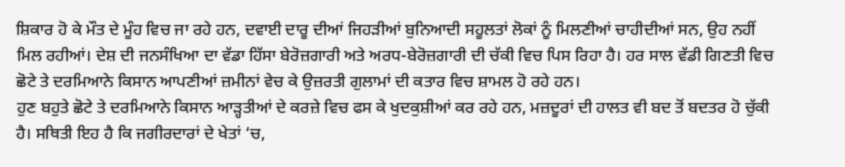ਸ਼ਿਕਾਰ ਹੋ ਕੇ ਮੌਤ ਦੇ ਮੂੰਹ ਵਿਚ ਜਾ ਰਹੇ ਹਨ, ਦਵਾਈ ਦਾਰੂ ਦੀਆਂ ਜਿਹੜੀਆਂ ਬੁਨਿਆਦੀ ਸਹੂਲਤਾਂ ਲੋਕਾਂ ਨੂੰ ਮਿਲਣੀਆਂ ਚਾਹੀਦੀਆਂ ਸਨ, ਉਹ ਨਹੀਂ ਮਿਲ ਰਹੀਆਂ। ਦੇਸ਼ ਦੀ ਜਨਸੰਖਿਆ ਦਾ ਵੱਡਾ ਹਿੱਸਾ ਬੇਰੋਜ਼ਗਾਰੀ ਅਤੇ ਅਰਧ-ਬੇਰੋਜ਼ਗਾਰੀ ਦੀ ਚੱਕੀ ਵਿਚ ਪਿਸ ਰਿਹਾ ਹੈ। ਹਰ ਸਾਲ ਵੱਡੀ ਗਿਣਤੀ ਵਿਚ ਛੋਟੇ ਤੇ ਦਰਮਿਆਨੇ ਕਿਸਾਨ ਆਪਣੀਆਂ ਜ਼ਮੀਨਾਂ ਵੇਚ ਕੇ ਉਜ਼ਰਤੀ ਗੁਲਾਮਾਂ ਦੀ ਕਤਾਰ ਵਿਚ ਸ਼ਾਮਲ ਹੋ ਰਹੇ ਹਨ।
ਹੁਣ ਬਹੁਤੇ ਛੋਟੇ ਤੇ ਦਰਮਿਆਨੇ ਕਿਸਾਨ ਆੜ੍ਹਤੀਆਂ ਦੇ ਕਰਜ਼ੇ ਵਿਚ ਫਸ ਕੇ ਖੁਦਕੁਸ਼ੀਆਂ ਕਰ ਰਹੇ ਹਨ, ਮਜ਼ਦੂਰਾਂ ਦੀ ਹਾਲਤ ਵੀ ਬਦ ਤੋਂ ਬਦਤਰ ਹੋ ਚੁੱਕੀ ਹੈ। ਸਥਿਤੀ ਇਹ ਹੈ ਕਿ ਜਗੀਰਦਾਰਾਂ ਦੇ ਖੇਤਾਂ ‘ਚ,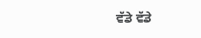ਵੱਡੇ ਵੱਡੇ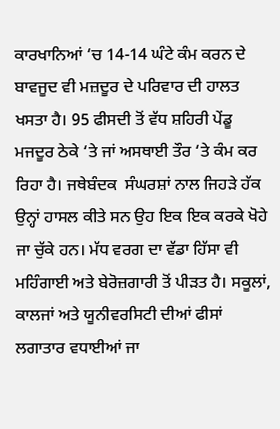ਕਾਰਖਾਨਿਆਂ ‘ਚ 14-14 ਘੰਟੇ ਕੰਮ ਕਰਨ ਦੇ ਬਾਵਜੂਦ ਵੀ ਮਜ਼ਦੂਰ ਦੇ ਪਰਿਵਾਰ ਦੀ ਹਾਲਤ ਖਸਤਾ ਹੈ। 95 ਫੀਸਦੀ ਤੋਂ ਵੱਧ ਸ਼ਹਿਰੀ ਪੇਂਡੂ ਮਜਦੂਰ ਠੇਕੇ ‘ਤੇ ਜਾਂ ਅਸਥਾਈ ਤੌਰ ‘ਤੇ ਕੰਮ ਕਰ ਰਿਹਾ ਹੈ। ਜਥੇਬੰਦਕ  ਸੰਘਰਸ਼ਾਂ ਨਾਲ ਜਿਹੜੇ ਹੱਕ ਉਨ੍ਹਾਂ ਹਾਸਲ ਕੀਤੇ ਸਨ ਉਹ ਇਕ ਇਕ ਕਰਕੇ ਖੋਹੇ ਜਾ ਚੁੱਕੇ ਹਨ। ਮੱਧ ਵਰਗ ਦਾ ਵੱਡਾ ਹਿੱਸਾ ਵੀ ਮਹਿੰਗਾਈ ਅਤੇ ਬੇਰੋਜ਼ਗਾਰੀ ਤੋਂ ਪੀੜਤ ਹੈ। ਸਕੂਲਾਂ, ਕਾਲਜਾਂ ਅਤੇ ਯੂਨੀਵਰਸਿਟੀ ਦੀਆਂ ਫੀਸਾਂ ਲਗਾਤਾਰ ਵਧਾਈਆਂ ਜਾ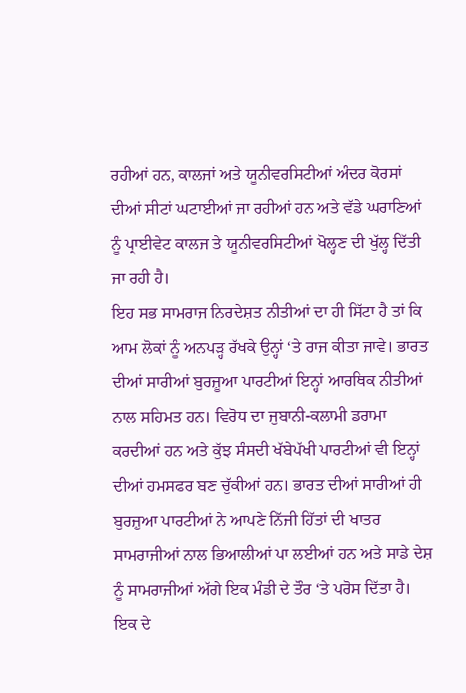ਰਹੀਆਂ ਹਨ, ਕਾਲਜਾਂ ਅਤੇ ਯੂਨੀਵਰਸਿਟੀਆਂ ਅੰਦਰ ਕੋਰਸਾਂ ਦੀਆਂ ਸੀਟਾਂ ਘਟਾਈਆਂ ਜਾ ਰਹੀਆਂ ਹਨ ਅਤੇ ਵੱਡੇ ਘਰਾਣਿਆਂ ਨੂੰ ਪ੍ਰਾਈਵੇਟ ਕਾਲਜ ਤੇ ਯੂਨੀਵਰਸਿਟੀਆਂ ਖੋਲ੍ਹਣ ਦੀ ਖੁੱਲ੍ਹ ਦਿੱਤੀ ਜਾ ਰਹੀ ਹੈ।
ਇਹ ਸਭ ਸਾਮਰਾਜ ਨਿਰਦੇਸ਼ਤ ਨੀਤੀਆਂ ਦਾ ਹੀ ਸਿੱਟਾ ਹੈ ਤਾਂ ਕਿ ਆਮ ਲੋਕਾਂ ਨੂੰ ਅਨਪੜ੍ਹ ਰੱਖਕੇ ਉਨ੍ਹਾਂ ‘ਤੇ ਰਾਜ ਕੀਤਾ ਜਾਵੇ। ਭਾਰਤ ਦੀਆਂ ਸਾਰੀਆਂ ਬੁਰਜ਼ੂਆ ਪਾਰਟੀਆਂ ਇਨ੍ਹਾਂ ਆਰਥਿਕ ਨੀਤੀਆਂ ਨਾਲ ਸਹਿਮਤ ਹਨ। ਵਿਰੋਧ ਦਾ ਜੁਬਾਨੀ-ਕਲਾਮੀ ਡਰਾਮਾ ਕਰਦੀਆਂ ਹਨ ਅਤੇ ਕੁੱਝ ਸੰਸਦੀ ਖੱਬੇਪੱਖੀ ਪਾਰਟੀਆਂ ਵੀ ਇਨ੍ਹਾਂ ਦੀਆਂ ਹਮਸਫਰ ਬਣ ਚੁੱਕੀਆਂ ਹਨ। ਭਾਰਤ ਦੀਆਂ ਸਾਰੀਆਂ ਹੀ ਬੁਰਜ਼ੁਆ ਪਾਰਟੀਆਂ ਨੇ ਆਪਣੇ ਨਿੱਜੀ ਹਿੱਤਾਂ ਦੀ ਖਾਤਰ ਸਾਮਰਾਜੀਆਂ ਨਾਲ ਭਿਆਲੀਆਂ ਪਾ ਲਈਆਂ ਹਨ ਅਤੇ ਸਾਡੇ ਦੇਸ਼ ਨੂੰ ਸਾਮਰਾਜੀਆਂ ਅੱਗੇ ਇਕ ਮੰਡੀ ਦੇ ਤੌਰ ‘ਤੇ ਪਰੋਸ ਦਿੱਤਾ ਹੈ। ਇਕ ਦੇ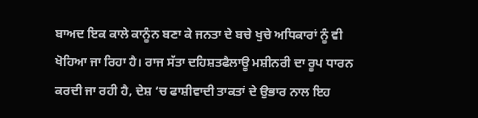ਬਾਅਦ ਇਕ ਕਾਲੇ ਕਾਨੂੰਨ ਬਣਾ ਕੇ ਜਨਤਾ ਦੇ ਬਚੇ ਖੁਚੇ ਅਧਿਕਾਰਾਂ ਨੂੰ ਵੀ ਖੋਹਿਆ ਜਾ ਰਿਹਾ ਹੈ। ਰਾਜ ਸੱਤਾ ਦਹਿਸ਼ਤਫੈਲਾਊ ਮਸ਼ੀਨਰੀ ਦਾ ਰੂਪ ਧਾਰਨ ਕਰਦੀ ਜਾ ਰਹੀ ਹੈ, ਦੇਸ਼ ‘ਚ ਫਾਸ਼ੀਵਾਦੀ ਤਾਕਤਾਂ ਦੇ ਉਭਾਰ ਨਾਲ ਇਹ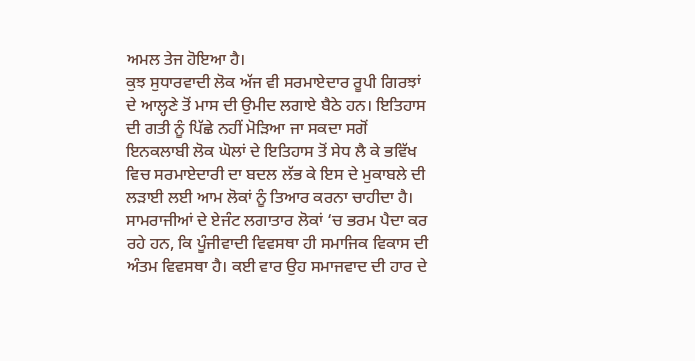ਅਮਲ ਤੇਜ ਹੋਇਆ ਹੈ।
ਕੁਝ ਸੁਧਾਰਵਾਦੀ ਲੋਕ ਅੱਜ ਵੀ ਸਰਮਾਏਦਾਰ ਰੂਪੀ ਗਿਰਝਾਂ ਦੇ ਆਲ੍ਹਣੇ ਤੋਂ ਮਾਸ ਦੀ ਉਮੀਦ ਲਗਾਏ ਬੈਠੇ ਹਨ। ਇਤਿਹਾਸ ਦੀ ਗਤੀ ਨੂੰ ਪਿੱਛੇ ਨਹੀਂ ਮੋੜਿਆ ਜਾ ਸਕਦਾ ਸਗੋਂ ਇਨਕਲਾਬੀ ਲੋਕ ਘੋਲਾਂ ਦੇ ਇਤਿਹਾਸ ਤੋਂ ਸੇਧ ਲੈ ਕੇ ਭਵਿੱਖ ਵਿਚ ਸਰਮਾਏਦਾਰੀ ਦਾ ਬਦਲ ਲੱਭ ਕੇ ਇਸ ਦੇ ਮੁਕਾਬਲੇ ਦੀ ਲੜਾਈ ਲਈ ਆਮ ਲੋਕਾਂ ਨੂੰ ਤਿਆਰ ਕਰਨਾ ਚਾਹੀਦਾ ਹੈ। ਸਾਮਰਾਜੀਆਂ ਦੇ ਏਜੰਟ ਲਗਾਤਾਰ ਲੋਕਾਂ ‘ਚ ਭਰਮ ਪੈਦਾ ਕਰ ਰਹੇ ਹਨ, ਕਿ ਪੂੰਜੀਵਾਦੀ ਵਿਵਸਥਾ ਹੀ ਸਮਾਜਿਕ ਵਿਕਾਸ ਦੀ ਅੰਤਮ ਵਿਵਸਥਾ ਹੈ। ਕਈ ਵਾਰ ਉਹ ਸਮਾਜਵਾਦ ਦੀ ਹਾਰ ਦੇ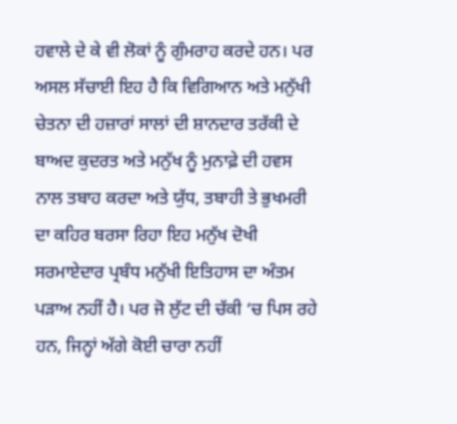ਹਵਾਲੇ ਦੇ ਕੇ ਵੀ ਲੋਕਾਂ ਨੂੰ ਗੁੰਮਰਾਹ ਕਰਦੇ ਹਨ। ਪਰ ਅਸਲ ਸੱਚਾਈ ਇਹ ਹੈ ਕਿ ਵਿਗਿਆਨ ਅਤੇ ਮਨੁੱਖੀ ਚੇਤਨਾ ਦੀ ਹਜ਼ਾਰਾਂ ਸਾਲਾਂ ਦੀ ਸ਼ਾਨਦਾਰ ਤਰੱਕੀ ਦੇ ਬਾਅਦ ਕੁਦਰਤ ਅਤੇ ਮਨੁੱਖ ਨੂੰ ਮੁਨਾਫ਼ੇ ਦੀ ਹਵਸ ਨਾਲ ਤਬਾਹ ਕਰਦਾ ਅਤੇ ਯੁੱਧ, ਤਬਾਹੀ ਤੇ ਭੁਖਮਰੀ ਦਾ ਕਹਿਰ ਬਰਸਾ ਰਿਹਾ ਇਹ ਮਨੁੱਖ ਦੋਖੀ ਸਰਮਾਏਦਾਰ ਪ੍ਰਬੰਧ ਮਨੁੱਖੀ ਇਤਿਹਾਸ ਦਾ ਅੰਤਮ ਪੜਾਅ ਨਹੀਂ ਹੈ। ਪਰ ਜੋ ਲੁੱਟ ਦੀ ਚੱਕੀ ‘ਚ ਪਿਸ ਰਹੇ ਹਨ, ਜਿਨ੍ਹਾਂ ਅੱਗੇ ਕੋਈ ਚਾਰਾ ਨਹੀਂ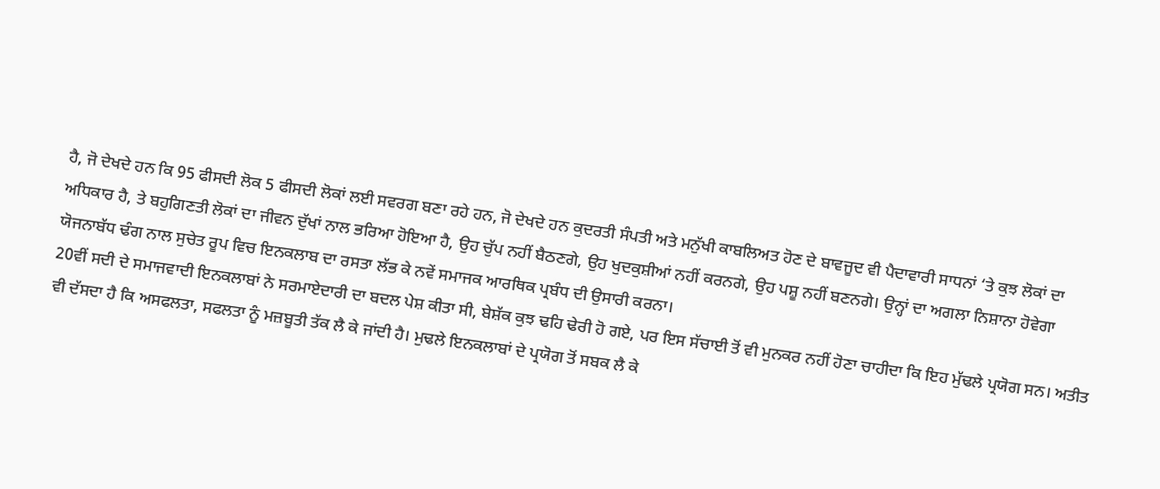ਹੈ, ਜੋ ਦੇਖਦੇ ਹਨ ਕਿ 95 ਫੀਸਦੀ ਲੋਕ 5 ਫੀਸਦੀ ਲੋਕਾਂ ਲਈ ਸਵਰਗ ਬਣਾ ਰਹੇ ਹਨ, ਜੋ ਦੇਖਦੇ ਹਨ ਕੁਦਰਤੀ ਸੰਪਤੀ ਅਤੇ ਮਨੁੱਖੀ ਕਾਬਲਿਅਤ ਹੋਣ ਦੇ ਬਾਵਜੂਦ ਵੀ ਪੈਦਾਵਾਰੀ ਸਾਧਨਾਂ ‘ਤੇ ਕੁਝ ਲੋਕਾਂ ਦਾ ਅਧਿਕਾਰ ਹੈ, ਤੇ ਬਹੁਗਿਣਤੀ ਲੋਕਾਂ ਦਾ ਜੀਵਨ ਦੁੱਖਾਂ ਨਾਲ ਭਰਿਆ ਹੋਇਆ ਹੈ, ਉਹ ਚੁੱਪ ਨਹੀਂ ਬੈਠਣਗੇ, ਉਹ ਖੁਦਕੁਸ਼ੀਆਂ ਨਹੀਂ ਕਰਨਗੇ, ਉਹ ਪਸ਼ੂ ਨਹੀਂ ਬਣਨਗੇ। ਉਨ੍ਹਾਂ ਦਾ ਅਗਲਾ ਨਿਸ਼ਾਨਾ ਹੋਵੇਗਾ ਯੋਜਨਾਬੱਧ ਢੰਗ ਨਾਲ ਸੁਚੇਤ ਰੂਪ ਵਿਚ ਇਨਕਲਾਬ ਦਾ ਰਸਤਾ ਲੱਭ ਕੇ ਨਵੇਂ ਸਮਾਜਕ ਆਰਥਿਕ ਪ੍ਰਬੰਧ ਦੀ ਉਸਾਰੀ ਕਰਨਾ।
20ਵੀਂ ਸਦੀ ਦੇ ਸਮਾਜਵਾਦੀ ਇਨਕਲਾਬਾਂ ਨੇ ਸਰਮਾਏਦਾਰੀ ਦਾ ਬਦਲ ਪੇਸ਼ ਕੀਤਾ ਸੀ, ਬੇਸ਼ੱਕ ਕੁਝ ਢਹਿ ਢੇਰੀ ਹੋ ਗਏ, ਪਰ ਇਸ ਸੱਚਾਈ ਤੋਂ ਵੀ ਮੁਨਕਰ ਨਹੀਂ ਹੋਣਾ ਚਾਹੀਦਾ ਕਿ ਇਹ ਮੁੱਢਲੇ ਪ੍ਰਯੋਗ ਸਨ। ਅਤੀਤ ਵੀ ਦੱਸਦਾ ਹੈ ਕਿ ਅਸਫਲਤਾ, ਸਫਲਤਾ ਨੂੰ ਮਜ਼ਬੂਤੀ ਤੱਕ ਲੈ ਕੇ ਜਾਂਦੀ ਹੈ। ਮੁਢਲੇ ਇਨਕਲਾਬਾਂ ਦੇ ਪ੍ਰਯੋਗ ਤੋਂ ਸਬਕ ਲੈ ਕੇ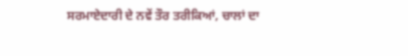ਸਰਮਾਏਦਾਰੀ ਦੇ ਨਵੇਂ ਤੌਰ ਤਰੀਕਿਆਂ, ਚਾਲਾਂ ਦਾ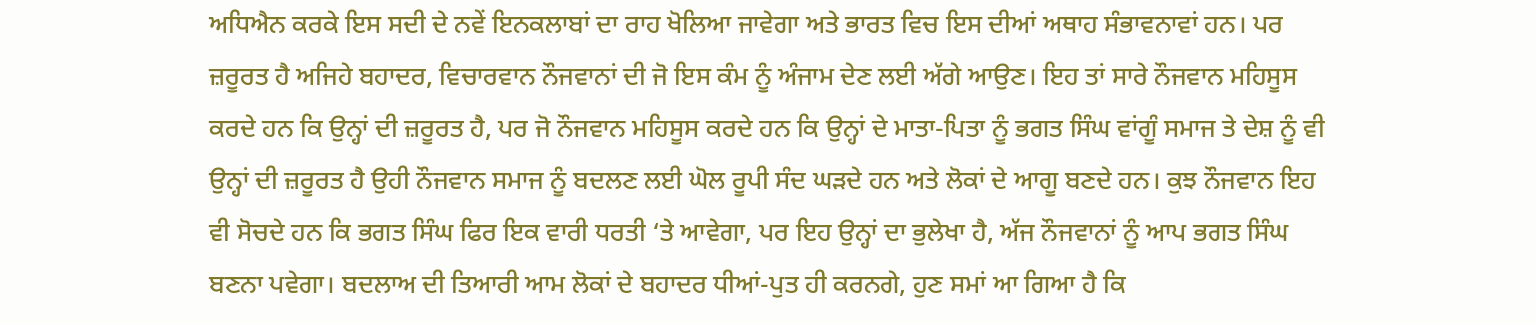ਅਧਿਐਨ ਕਰਕੇ ਇਸ ਸਦੀ ਦੇ ਨਵੇਂ ਇਨਕਲਾਬਾਂ ਦਾ ਰਾਹ ਖੋਲਿਆ ਜਾਵੇਗਾ ਅਤੇ ਭਾਰਤ ਵਿਚ ਇਸ ਦੀਆਂ ਅਥਾਹ ਸੰਭਾਵਨਾਵਾਂ ਹਨ। ਪਰ ਜ਼ਰੂਰਤ ਹੈ ਅਜਿਹੇ ਬਹਾਦਰ, ਵਿਚਾਰਵਾਨ ਨੌਜਵਾਨਾਂ ਦੀ ਜੋ ਇਸ ਕੰਮ ਨੂੰ ਅੰਜਾਮ ਦੇਣ ਲਈ ਅੱਗੇ ਆਉਣ। ਇਹ ਤਾਂ ਸਾਰੇ ਨੌਜਵਾਨ ਮਹਿਸੂਸ ਕਰਦੇ ਹਨ ਕਿ ਉਨ੍ਹਾਂ ਦੀ ਜ਼ਰੂਰਤ ਹੈ, ਪਰ ਜੋ ਨੌਜਵਾਨ ਮਹਿਸੂਸ ਕਰਦੇ ਹਨ ਕਿ ਉਨ੍ਹਾਂ ਦੇ ਮਾਤਾ-ਪਿਤਾ ਨੂੰ ਭਗਤ ਸਿੰਘ ਵਾਂਗੂੰ ਸਮਾਜ ਤੇ ਦੇਸ਼ ਨੂੰ ਵੀ ਉਨ੍ਹਾਂ ਦੀ ਜ਼ਰੂਰਤ ਹੈ ਉਹੀ ਨੌਜਵਾਨ ਸਮਾਜ ਨੂੰ ਬਦਲਣ ਲਈ ਘੋਲ ਰੂਪੀ ਸੰਦ ਘੜਦੇ ਹਨ ਅਤੇ ਲੋਕਾਂ ਦੇ ਆਗੂ ਬਣਦੇ ਹਨ। ਕੁਝ ਨੌਜਵਾਨ ਇਹ ਵੀ ਸੋਚਦੇ ਹਨ ਕਿ ਭਗਤ ਸਿੰਘ ਫਿਰ ਇਕ ਵਾਰੀ ਧਰਤੀ ‘ਤੇ ਆਵੇਗਾ, ਪਰ ਇਹ ਉਨ੍ਹਾਂ ਦਾ ਭੁਲੇਖਾ ਹੈ, ਅੱਜ ਨੌਜਵਾਨਾਂ ਨੂੰ ਆਪ ਭਗਤ ਸਿੰਘ ਬਣਨਾ ਪਵੇਗਾ। ਬਦਲਾਅ ਦੀ ਤਿਆਰੀ ਆਮ ਲੋਕਾਂ ਦੇ ਬਹਾਦਰ ਧੀਆਂ-ਪੁਤ ਹੀ ਕਰਨਗੇ, ਹੁਣ ਸਮਾਂ ਆ ਗਿਆ ਹੈ ਕਿ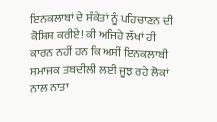ਇਨਕਲਾਬਾਂ ਦੇ ਸੰਕੇਤਾਂ ਨੂੰ ਪਹਿਚਾਣਨ ਦੀ ਕੋਸ਼ਿਸ਼ ਕਰੀਏ! ਕੀ ਅਜਿਹੇ ਲੱਖਾਂ ਹੀ ਕਾਰਨ ਨਹੀਂ ਹਨ ਕਿ ਅਸੀਂ ਇਨਕਲਾਬੀ ਸਮਾਜਕ ਤਬਦੀਲੀ ਲਈ ਜੂਝ ਰਹੇ ਲੋਕਾਂ ਨਾਲ ਨਾਤਾ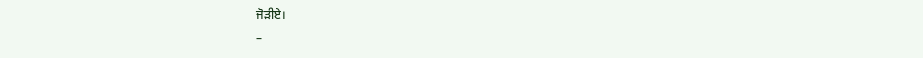ਜੋੜੀਏ।
–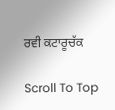ਰਵੀ ਕਟਾਰੂਚੱਕ

Scroll To Top